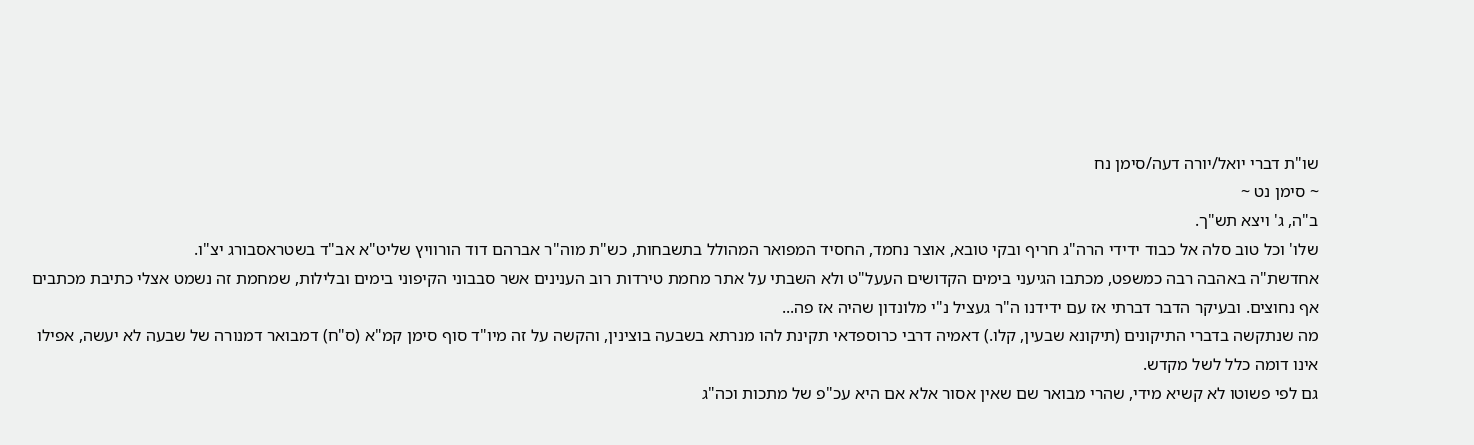שו"ת דברי יואל/יורה דעה/סימן נח
~ סימן נט ~
ב"ה, ג' ויצא תש"ך.
שלו' וכל טוב סלה אל כבוד ידידי הרה"ג חריף ובקי טובא, אוצר נחמד, החסיד המפואר המהולל בתשבחות, כש"ת מוה"ר אברהם דוד הורוויץ שליט"א אב"ד בשטראסבורג יצ"ו.
אחדשת"ה באהבה רבה כמשפט, מכתבו הגיעני בימים הקדושים העעל"ט ולא השבתי על אתר מחמת טירדות רוב הענינים אשר סבבוני הקיפוני בימים ובלילות, שמחמת זה נשמט אצלי כתיבת מכתבים אף נחוצים. ובעיקר הדבר דברתי אז עם ידידנו ה"ר געציל נ"י מלונדון שהיה אז פה...
מה שנתקשה בדברי התיקונים (תיקונא שבעין, קלו.) דאמיה דרבי כרוספדאי תקינת להו מנרתא בשבעה בוצינין, והקשה על זה מיו"ד סוף סימן קמ"א (ס"ח) דמבואר דמנורה של שבעה לא יעשה, אפילו אינו דומה כלל לשל מקדש.
גם לפי פשוטו לא קשיא מידי, שהרי מבואר שם שאין אסור אלא אם היא עכ"פ של מתכות וכה"ג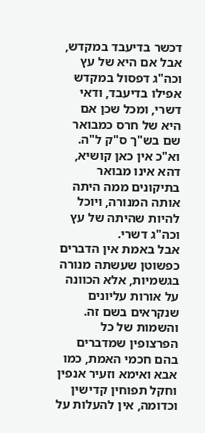דכשר בדיעבד במקדש, אבל אם היא של עץ וכה"ג דפסול במקדש אפילו בדיעבד, ודאי דשרי, ומכל שכן אם היא של חרס כמבואר שם בש"ך ס"ק ל"ה. וא"כ אין כאן קושיא, דהא אינו מבואר בתיקונים ממה היתה אותה המנורה, ויוכל להיות שהיתה של עץ וכה"ג דשרי.
אבל באמת אין הדברים כפשוטן שעשתה מנורה בגשמיות, אלא הכוונה על אורות עליונים שנקראים בשם זה. והשמות של כל הפרצופין שמדברים בהם חכמי האמת, כמו אבא ואימא וזעיר אנפין וחקל תפוחין קדישין וכדומה, אין להעלות על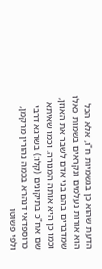הדעת שהוא כן בגשמיות ח"ו, אלא הכל הוא אורות נעלמים ונקראים בשמות כאלו שמדברים בהם בני אדם לשבר את האוזן, וכמו כן היא אותה המנורה. וכמו שאיתא שם אח"כ בתיקונים (קלו:) בשרגא דרבי כרוספדאי דנהרא בכמה נהורין מרקמן, ולפי פשוטו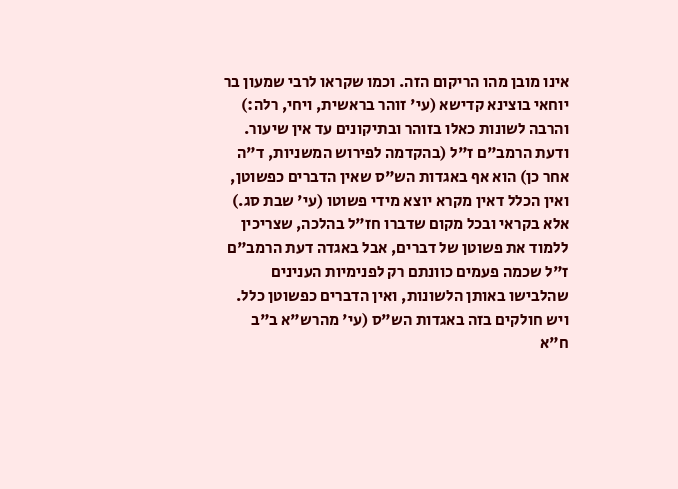אינו מובן מהו הריקום הזה. וכמו שקראו לרבי שמעון בר יוחאי בוצינא קדישא (עי' זוהר בראשית, ויחי, רלה:) והרבה לשונות כאלו בזוהר ובתיקונים עד אין שיעור.
ודעת הרמב"ם ז"ל (בהקדמה לפירוש המשניות, ד"ה אחר כן) הוא אף באגדות הש"ס שאין הדברים כפשוטן, ואין הכלל דאין מקרא יוצא מידי פשוטו (עי' שבת סג.) אלא בקראי ובכל מקום שדברו חז"ל בהלכה, שצריכין ללמוד את פשוטן של דברים, אבל באגדה דעת הרמב"ם ז"ל שכמה פעמים כוונתם רק לפנימיות הענינים שהלבישו באותן הלשונות, ואין הדברים כפשוטן כלל. ויש חולקים בזה באגדות הש"ס (עי' מהרש"א ב"ב ח"א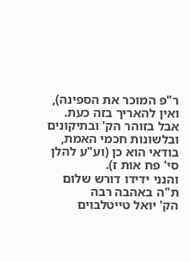ר"פ המוכר את הספינה), ואין להאריך בזה כעת. אבל בזוהר הק' ובתיקונים ובלשונות חכמי האמת, בודאי הוא כן (וע"ע להלן סי' פח אות ז).
והנני ידידו דורש שלום ת"ה באהבה רבה
הק' יואל טייטלבוים